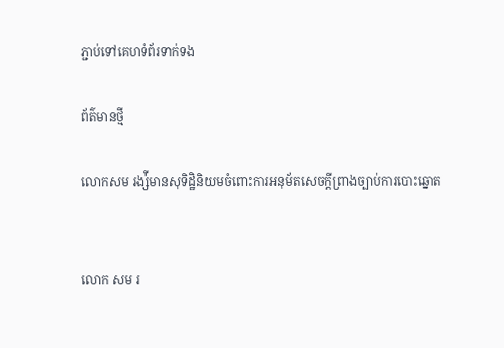ភ្ជាប់ទៅគេហទំព័រទាក់ទង

ព័ត៌មានថ្មី

លោកសម រង្ស៉ីមានសុទិដ្ឋិនិយមចំពោះការអនុម័តសេចក្តីព្រាងច្បាប់ការបោះឆ្នោត


លោក សម រ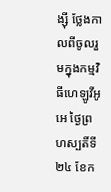ង្ស៊ី ថ្លែងកាលពីចូលរួមក្នុងកម្មវិធីហេឡូវីអូអេ ថ្ងៃព្រហស្បតិ៍ទី២៤ ខែក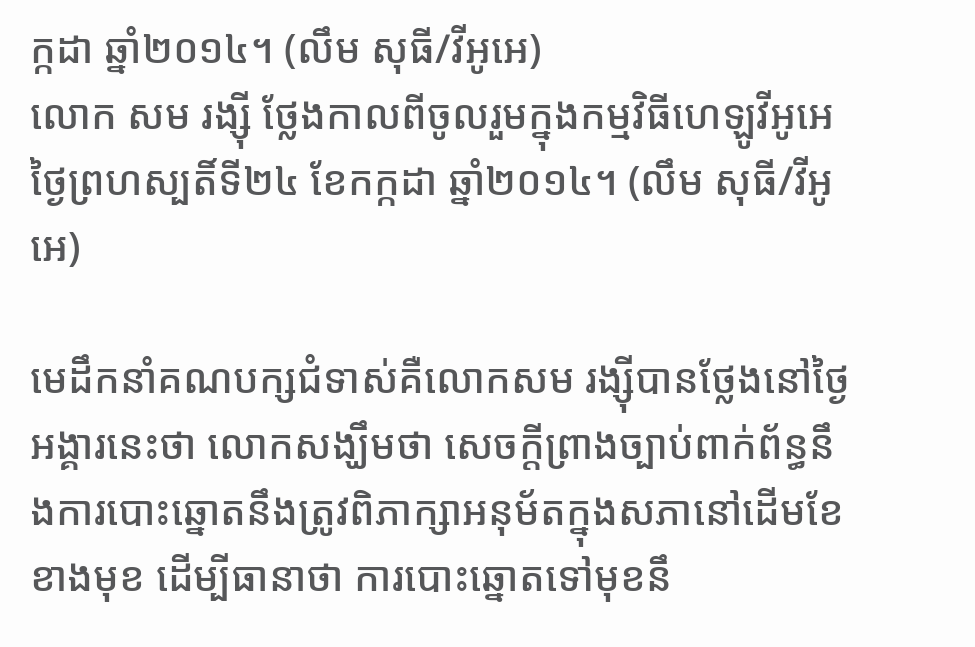ក្កដា ឆ្នាំ២០១៤។ (លឹម សុធី/វីអូអេ)
លោក សម រង្ស៊ី ថ្លែងកាលពីចូលរួមក្នុងកម្មវិធីហេឡូវីអូអេ ថ្ងៃព្រហស្បតិ៍ទី២៤ ខែកក្កដា ឆ្នាំ២០១៤។ (លឹម សុធី/វីអូអេ)

មេដឹកនាំគណបក្សជំទាស់គឺលោកសម រង្ស៊ីបានថ្លែងនៅថ្ងៃអង្គារនេះថា លោកសង្ឃឹមថា សេចក្តីព្រាងច្បាប់ពាក់ព័ន្ធនឹងការបោះឆ្នោតនឹងត្រូវពិភាក្សាអនុម័តក្នុងសភានៅដើមខែខាងមុខ ដើម្បីធានាថា ការបោះឆ្នោតទៅមុខនឹ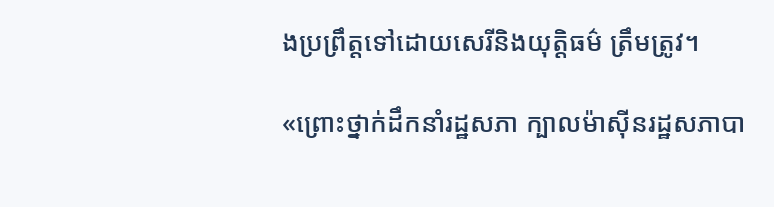ងប្រព្រឹត្តទៅដោយសេរីនិងយុត្តិធម៌ ត្រឹមត្រូវ។

«ព្រោះថ្នាក់ដឹកនាំរដ្ឋសភា ក្បាលម៉ាស៊ីនរដ្ឋសភាបា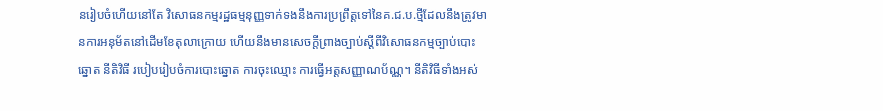នរៀបចំហើយនៅតែ វិសោធនកម្មរដ្ឋធម្មនុញ្ញទាក់ទងនឹងការប្រព្រឹត្តទៅនៃគ.ជ.ប.ថ្មីដែលនឹងត្រូវមានការអនុម័តនៅដើមខែតុលាក្រោយ ហើយនឹងមានសេចក្តីព្រាងច្បាប់ស្តីពីវិសោធនកម្មច្បាប់បោះឆ្នោត នីតិវិធី របៀបរៀបចំការបោះឆ្នោត ការចុះឈ្មោះ ការធ្វើអត្តសញ្ញាណប័ណ្ណ។ នីតិវិធីទាំងអស់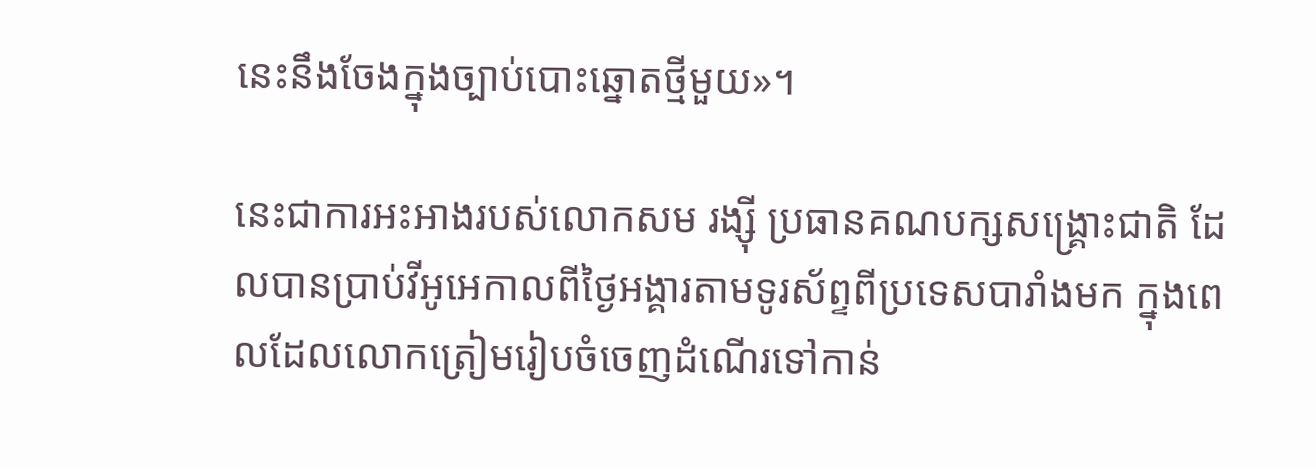នេះនឹងចែងក្នុងច្បាប់បោះឆ្នោតថ្មីមួយ»។

នេះជាការអះអាងរបស់លោកសម រង្ស៊ី ប្រធានគណបក្សសង្គ្រោះជាតិ ដែលបានប្រាប់វីអូអេកាលពីថ្ងៃអង្គារតាមទូរស័ព្ទពីប្រទេសបារាំងមក ក្នុងពេលដែលលោកត្រៀមរៀបចំចេញដំណើរទៅកាន់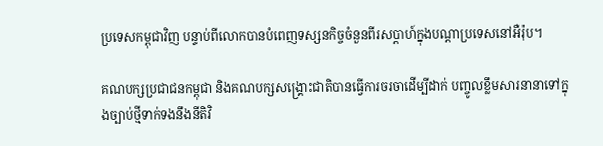ប្រទេសកម្ពុជាវិញ បន្ទាប់ពីលោកបានបំពេញទស្សនកិច្ចចំនួនពីរសប្តាហ៍ក្នុងបណ្តាប្រទេសនៅអឺរ៉ុប។

គណបក្សប្រជាជនកម្ពុជា និងគណបក្សសង្គ្រោះជាតិបានធ្វើការចរចាដើម្បីដាក់ បញ្ចូលខ្លឹមសារនានាទៅក្នុងច្បាប់ថ្មីទាក់ទងនឹងនីតិវិ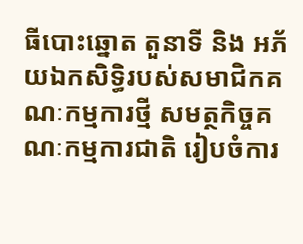ធីបោះឆ្នោត តួនាទី និង អភ័យឯកសិទ្ធិរបស់សមាជិកគណៈកម្មការថ្មី សមត្ថកិច្ចគណៈកម្មការជាតិ រៀបចំការ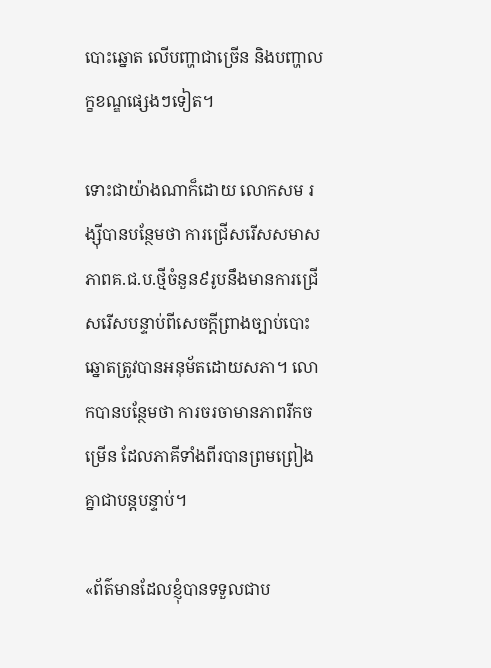បោះឆ្នោត លើបញ្ហាជាច្រើន និងបញ្ហាលក្ខខណ្ឌផ្សេងៗទៀត។

ទោះជាយ៉ាងណាក៏ដោយ លោកសម រង្ស៊ីបានបន្ថែមថា ការជ្រើសរើសសមាសភាពគ.ជ.ប.ថ្មីចំនួន៩រូបនឹងមានការជ្រើសរើសបន្ទាប់ពីសេចក្តីព្រាងច្បាប់បោះឆ្នោតត្រូវបានអនុម័តដោយសភា។ លោកបានបន្ថែមថា ការចរចាមានភាពរីកចម្រើន ដែលភាគីទាំងពីរបានព្រមព្រៀងគ្នាជាបន្តបន្ទាប់។

«ព័ត៌មានដែលខ្ញុំបានទទួលជាប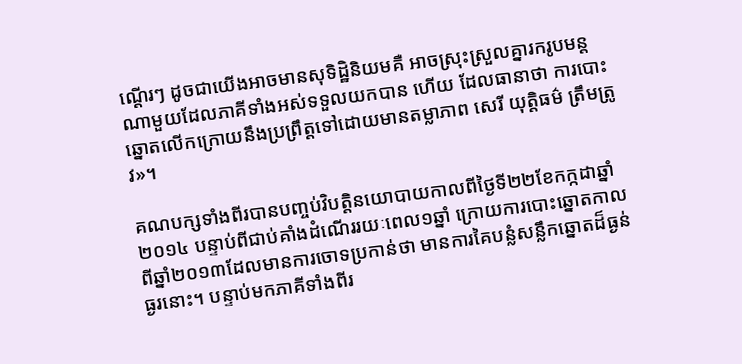ណ្តើរៗ ដូចជាយើងអាចមានសុទិដ្ឋិនិយមគឺ អាចស្រុះស្រួលគ្នារករូបមន្តណាមួយដែលភាគីទាំងអស់ទទួលយកបាន ហើយ ដែលធានាថា ការបោះឆ្នោតលើកក្រោយនឹងប្រព្រឹត្តទៅដោយមានតម្លាភាព សេរី យុត្តិធម៌ ត្រឹមត្រូវ»។

គណបក្សទាំងពីរបានបញ្ចប់វិបត្តិនយោបាយកាលពីថ្ងៃទី២២ខែកក្កដាឆ្នាំ២០១៤ បន្ទាប់ពីជាប់គាំងដំណើររយៈពេល១ឆ្នាំ ក្រោយការបោះឆ្នោតកាលពីឆ្នាំ២០១៣ដែលមានការចោទប្រកាន់ថា មានការគៃបន្លំសន្លឹកឆ្នោតដ៏ធ្ងន់ធ្ងរនោះ។ បន្ទាប់មកភាគីទាំងពីរ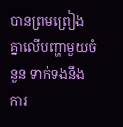បានព្រមព្រៀងគ្នាលើបញ្ហាមួយចំនួន ទាក់ទងនឹងការ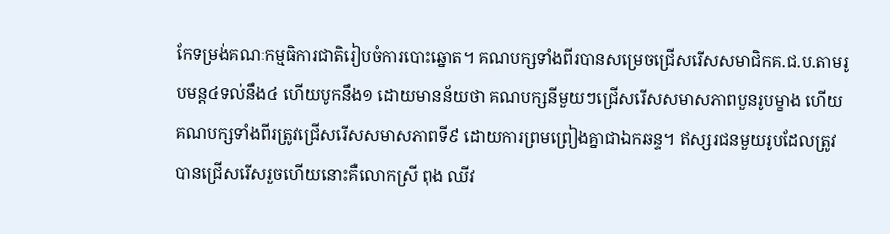កែទម្រង់គណៈកម្មធិការជាតិរៀបចំការបោះឆ្នោត។ គណបក្សទាំងពីរបានសម្រេចជ្រើសរើសសមាជិកគ.ជ.ប.តាមរូបមន្ត៤ទល់នឹង៤ ហើយបូកនឹង១ ដោយមានន័យថា គណបក្សនីមួយៗជ្រើសរើសសមាសភាពបួនរូបម្ខាង ហើយគណបក្សទាំងពីរត្រូវជ្រើសរើសសមាសភាពទី៩ ដោយការព្រមព្រៀងគ្នាជាឯកឆន្ទ។ ឥស្សរជនមួយរូបដែលត្រូវបានជ្រើសរើសរួចហើយនោះគឺលោកស្រី ពុង ឈីវ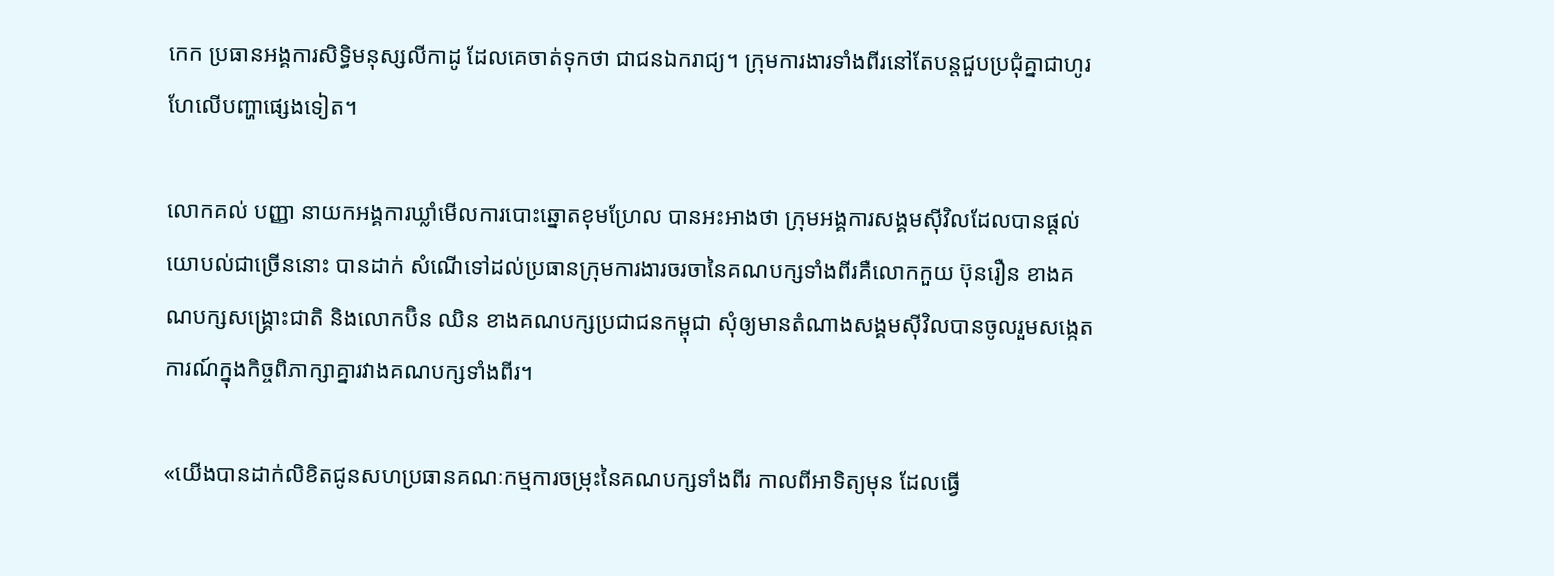កេក ប្រធានអង្គការសិទ្ធិមនុស្សលីកាដូ ដែលគេចាត់ទុកថា ជាជនឯករាជ្យ។ ក្រុមការងារទាំងពីរនៅតែបន្តជួបប្រជុំគ្នាជាហូរហែលើបញ្ហាផ្សេងទៀត។

លោកគល់ បញ្ញា នាយកអង្គការឃ្លាំមើលការបោះឆ្នោតខុមហ្រែល បានអះអាងថា ក្រុមអង្គការសង្គមស៊ីវិលដែលបានផ្តល់យោបល់ជាច្រើននោះ បានដាក់ សំណើទៅដល់ប្រធានក្រុមការងារចរចានៃគណបក្សទាំងពីរគឺលោកកួយ ប៊ុនរឿន ខាងគណបក្សសង្គ្រោះជាតិ និងលោកប៊ិន ឈិន ខាងគណបក្សប្រជាជនកម្ពុជា សុំឲ្យមានតំណាងសង្គមស៊ីវិលបានចូលរួមសង្កេតការណ៍ក្នុងកិច្ចពិភាក្សាគ្នារវាងគណបក្សទាំងពីរ។

«យើងបានដាក់លិខិតជូនសហប្រធានគណៈកម្មការចម្រុះនៃគណបក្សទាំងពីរ កាលពីអាទិត្យមុន ដែលធ្វើ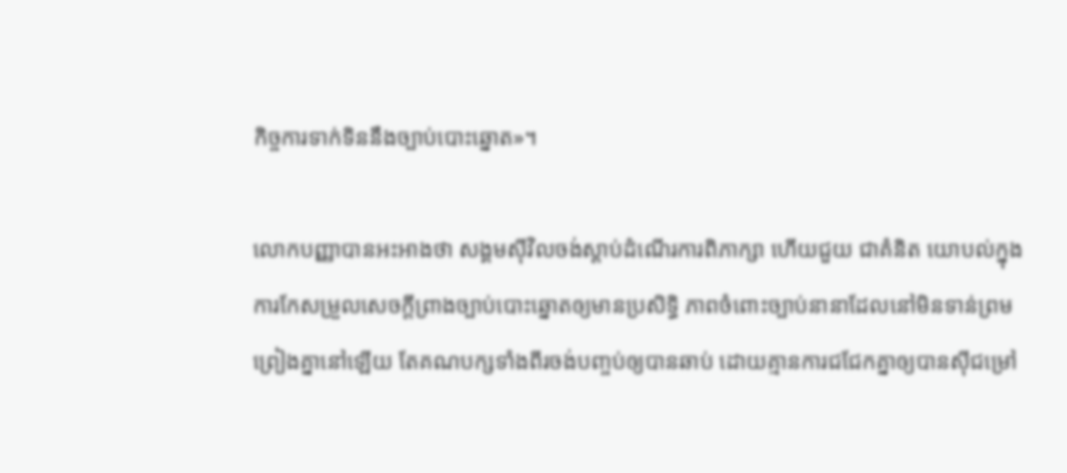កិច្ចការទាក់ទិននឹងច្បាប់បោះឆ្នោត»។

លោកបញ្ញាបានអះអាងថា សង្គមស៊ីវិលចង់ស្តាប់ដំណើរការពិភាក្សា ហើយជួយ ជាគំនិត យោបល់ក្នុងការកែសម្រួលសេចក្តីព្រាងច្បាប់បោះឆ្នោតឲ្យមានប្រសិទ្ធិ ភាពចំពោះច្បាប់នានាដែលនៅមិនទាន់ព្រមព្រៀងគ្នានៅឡើយ តែគណបក្សទាំងពីរចង់បញ្ចប់ឲ្យបានឆាប់ ដោយគ្មានការជជែកគ្នាឲ្យបានស៊ីជម្រៅ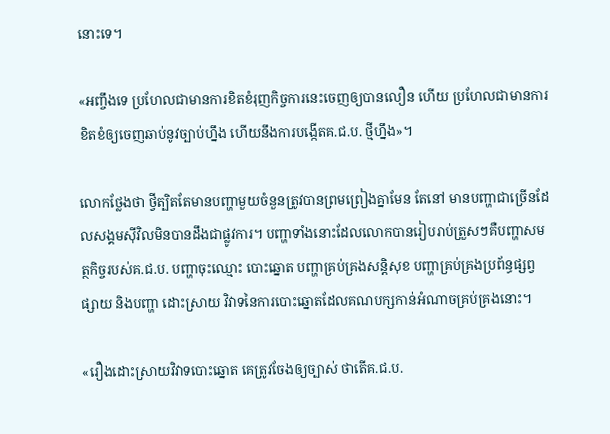នោះទេ។

«អញ្ចឹងទេ ប្រហែលជាមានការខិតខំរុញកិច្ចការនេះចេញឲ្យបានលឿន ហើយ ប្រហែលជាមានការខិតខំឲ្យចេញឆាប់នូវច្បាប់ហ្នឹង ហើយនឹងការបង្កើតគ.ជ.ប. ថ្មីហ្នឹង»។

លោកថ្លែងថា ថ្វីត្បិតតែមានបញ្ហាមួយចំនួនត្រូវបានព្រមព្រៀងគ្នាមែន តែនៅ មានបញ្ហាជាច្រើនដែលសង្គមស៊ីវិលមិនបានដឹងជាផ្លូវការ។ បញ្ហាទាំងនោះដែលលោកបានរៀបរាប់ត្រួសៗគឺបញ្ហាសមត្ថកិច្ចរបស់គ.ជ.ប. បញ្ហាចុះឈ្មោះ បោះឆ្នោត បញ្ហាគ្រប់គ្រងសន្តិសុខ បញ្ហាគ្រប់គ្រងប្រព័ន្ធផ្សព្វផ្សាយ និងបញ្ហា ដោះស្រាយ វិវាទនៃការបោះឆ្នោតដែលគណបក្សកាន់អំណាចគ្រប់គ្រងនោះ។

«រឿងដោះស្រាយវិវាទបោះឆ្នោត គេត្រូវចែងឲ្យច្បាស់ ថាតើគ.ជ.ប.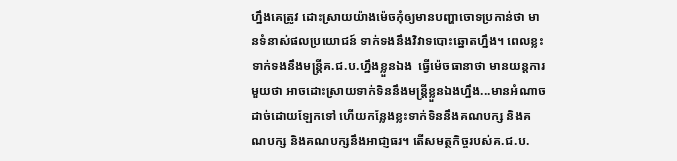ហ្នឹងគេត្រូវ ដោះស្រាយយ៉ាងម៉េចកុំឲ្យមានបញ្ហាចោទប្រកាន់ថា មានទំនាស់ផលប្រយោជន៍ ទាក់ទងនឹងវិវាទបោះឆ្នោតហ្នឹង។ ពេលខ្លះទាក់ទងនឹងមន្ត្រីគ.ជ.ប.ហ្នឹងខ្លួនឯង  ធ្វើម៉េចធានាថា មានយន្តការមួយថា អាចដោះស្រាយទាក់ទិននឹងមន្ត្រីខ្លួនឯងហ្នឹង...មានអំណាចដាច់ដោយឡែកទៅ ហើយកន្លែងខ្លះទាក់ទិននឹងគណបក្ស និងគណបក្ស និងគណបក្សនឹងអាជា្ញធរ។ តើសមត្ថកិច្ចរបស់គ.ជ.ប.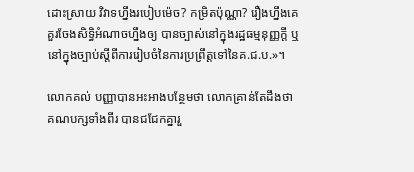ដោះស្រាយ វិវាទហ្នឹងរបៀបម៉េច? កម្រិតប៉ុណ្ណា? រឿងហ្នឹងគេគួរចែងសិទ្ធិអំណាចហ្នឹងឲ្យ បានច្បាស់នៅក្នុងរដ្ឋធម្មនុញ្ញក្តី ឬនៅក្នុងច្បាប់ស្តីពីការរៀបចំនៃការប្រព្រឹត្តទៅនៃគ.ជ.ប.»។

លោកគល់ បញ្ញាបានអះអាងបន្ថែមថា លោកគ្រាន់តែដឹងថា គណបក្សទាំងពីរ បានជជែកគ្នារួ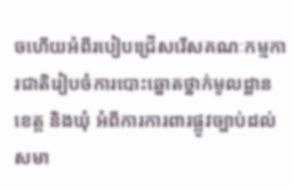ចហើយអំពីរបៀបជ្រើសរើសគណៈកម្មការជាតិរៀបចំការបោះឆ្នោតថ្នាក់មូលដ្ឋាន ខេត្ត និងឃុំ អំពីការការពារផ្លូវច្បាប់ដល់សមា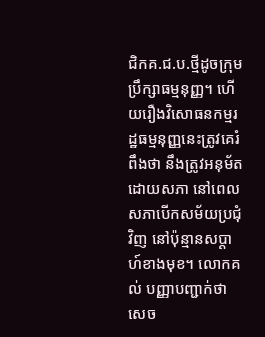ជិកគ.ជ.ប.ថ្មីដូចក្រុមប្រឹក្សាធម្មនុញ្ញ។ ហើយរឿងវិសោធនកម្មរដ្ឋធម្មនុញ្ញនេះត្រូវគេរំពឹងថា នឹងត្រូវអនុម័តដោយសភា នៅពេលសភាបើកសម័យប្រជុំវិញ នៅប៉ុន្មានសប្តាហ៍ខាងមុខ។ លោកគល់ បញ្ញាបញ្ជាក់ថា សេច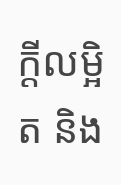ក្តីលម្អិត និង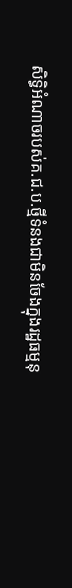សិទ្ធិអំណាចរបស់គ.ជ.ប.ថ្មីទំនងជាមិនចែងក្នុងរដ្ឋធម្មនុ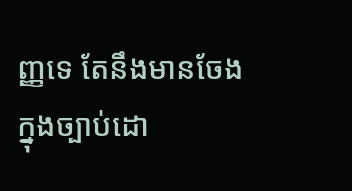ញ្ញទេ តែនឹងមានចែងក្នុងច្បាប់ដោ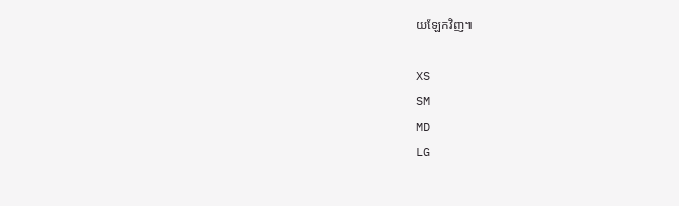យឡែកវិញ៕

XS
SM
MD
LG